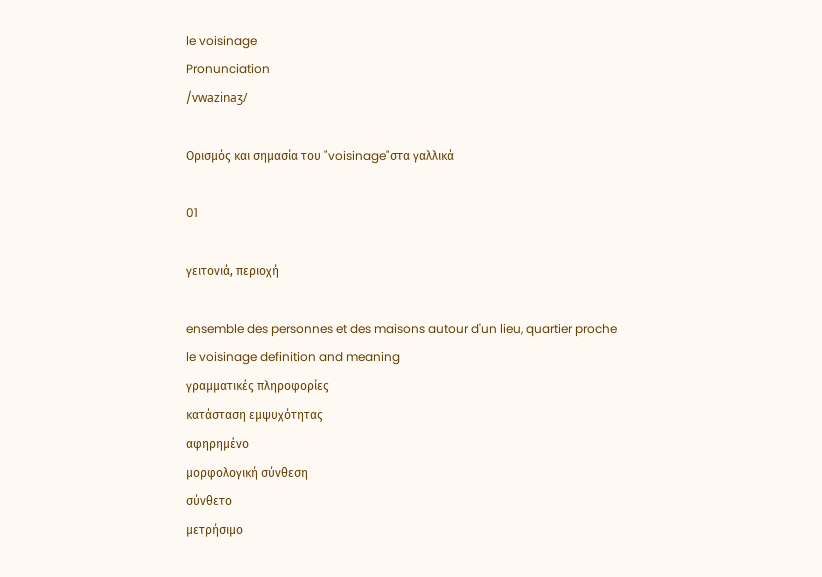le voisinage
Pronunciation
/vwazinaʒ/

Ορισμός και σημασία του "voisinage"στα γαλλικά

01

γειτονιά, περιοχή

ensemble des personnes et des maisons autour d'un lieu, quartier proche
le voisinage definition and meaning
γραμματικές πληροφορίες
κατάσταση εμψυχότητας
αφηρημένο
μορφολογική σύνθεση
σύνθετο
μετρήσιμο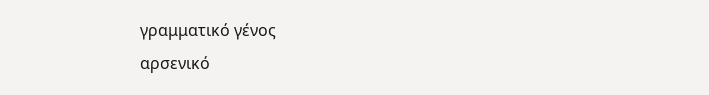γραμματικό γένος
αρσενικό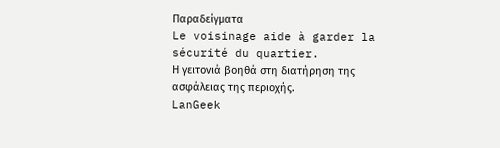Παραδείγματα
Le voisinage aide à garder la sécurité du quartier.
Η γειτονιά βοηθά στη διατήρηση της ασφάλειας της περιοχής.
LanGeek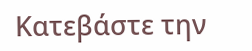Κατεβάστε την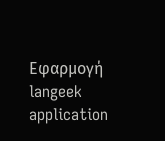Εφαρμογή
langeek application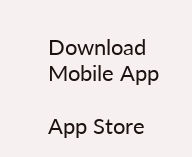Download Mobile App

App Store